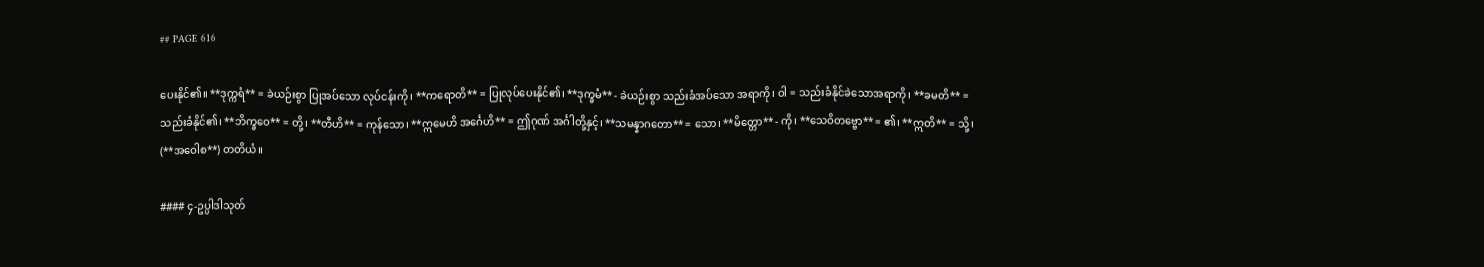## PAGE 616

ပေးနိုင်၏။ **ဒုက္ကရံ** = ခဲယဉ်းစွာ ပြုအပ်သော လုပ်ငန်းကို၊ **ကရောတိ** = ပြုလုပ်ပေးနိုင်၏၊ **ဒုက္ခမံ** - ခဲယဉ်းစွာ သည်းခံအပ်သော အရာကို၊ ဝါ = သည်းခံနိုင်ခဲသောအရာကို၊ **ခမတိ** = သည်းခံနိုင်၏၊ **ဘိက္ခဝေ** = တို့၊ **တီဟိ** = ကုန်သော၊ **ဣမေဟိ အင်္ဂေဟိ** = ဤဂုဏ် အင်္ဂါတို့နှင့်၊ **သမန္နာဂတော** = သော၊ **မိတ္တော** - ကို၊ **သေဝိတဗ္ဗော** = ၏၊ **ဣတိ** = သို့၊ (**အဝေါစ**) တတိယံ။

#### ၄-ဥပ္ပါဒါသုတ်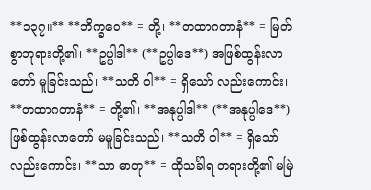**၁၃၇။** **ဘိက္ခဝေ** = တို့၊ **တထာဂတာနံ** = မြတ်စွာဘုရားတို့၏၊ **ဥပ္ပါဒါ** (**ဥပ္ပါဒေ**) အဖြစ်ထွန်းလာတော် မူခြင်းသည်၊ **သတိ ဝါ** = ရှိသော် လည်းကောင်း၊ **တထာဂတာနံ** = တို့၏၊ **အနုပ္ပါဒါ** (**အနုပ္ပါဒေ**) ဖြစ်ထွန်းလာတော် မမူခြင်းသည်၊ **သတိ ဝါ** = ရှိသော်လည်းကောင်း၊ **သာ ဓာတု** = ထိုသင်္ခါရ တရားတို့၏ မမြဲ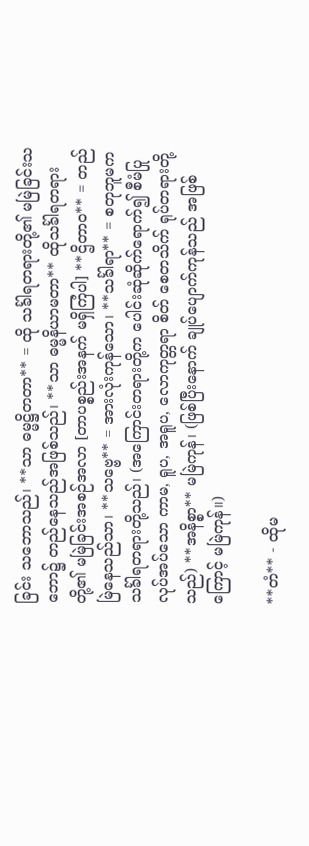ခြင်း သဘောသည်၊ **သာ ဓမ္မဋ္ဌိတတာ** = ထို သင်္ခါရတရားတို့၏ မမြဲခြင်းသဘော၌ တည်နေသည်အဖြစ်သည်၊ **သာ ဓမ္မနိယာမတာ** ထိုသင်္ခါရတရားတို့၏ မမြဲခြင်းအစဉ်အလာ [တာပစ္စည်းအနက် မရှိကြံပါ] **ဌိတာဝ** = တည်မြဲနေသည်သာ၊ **သဗ္ဗေ** = အားလုံးကုန်သော၊ **သင်္ခါရာ** = စတုဘူမက သင်္ခါရတရားတို့သည်၊ (အကြောင်းတရားတို့က ပေါင်းဆုံဆိုက်ရောက်၍ စီမံပြုလုပ်အပ်သော ကာမ, ရူပ, အရူပ, လောကုတ္တရာ စိတ် စေတသိက် ရုပ်တရားတို့သည်) **အနိစ္စာ** မမြဲကုန်၊ (ဖြစ်ပြီးနောက် ချုပ်ပျောက်ကုန်သည် အဖြစ်ကြောင့် မမြဲကုန်။)

**တံ** - ထိုမ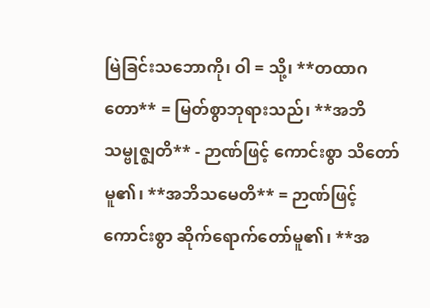မြဲခြင်းသဘောကို၊ ဝါ = သို့၊ **တထာဂတော** = မြတ်စွာဘုရားသည်၊ **အဘိသမ္ဗုဇ္ဈတိ** - ဉာဏ်ဖြင့် ကောင်းစွာ သိတော်မူ၏၊ **အဘိသမေတိ** = ဉာဏ်ဖြင့် ကောင်းစွာ ဆိုက်ရောက်တော်မူ၏၊ **အ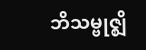ဘိသမ္ဗုဇ္ဈိ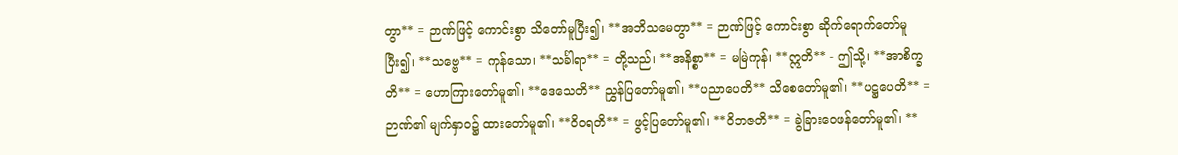တွာ** = ဉာဏ်ဖြင့် ကောင်းစွာ သိတော်မူပြီး၍၊ **အဘိသမေတွာ** = ဉာဏ်ဖြင့် ကောင်းစွာ ဆိုက်ရောက်တော်မူပြီး၍၊ **သဗ္ဗေ** = ကုန်သော၊ **သင်္ခါရာ** = တို့သည်၊ **အနိစ္စာ** = မမြဲကုန်၊ **ဣတိ** - ဤသို့၊ **အာစိက္ခတိ** = ဟောကြားတော်မူ၏၊ **ဒေသေတိ** ညွှန်ပြတော်မူ၏၊ **ပညာပေတိ** သိစေတော်မူ၏၊ **ပဋ္ဌပေတိ** = ဉာဏ်၏ မျက်နှာဝ၌ ထားတော်မူ၏၊ **ဝိဝရတိ** = ဖွင့်ပြတော်မူ၏၊ **ဝိဘဇတိ** = ခွဲခြားဝေဖန်တော်မူ၏၊ **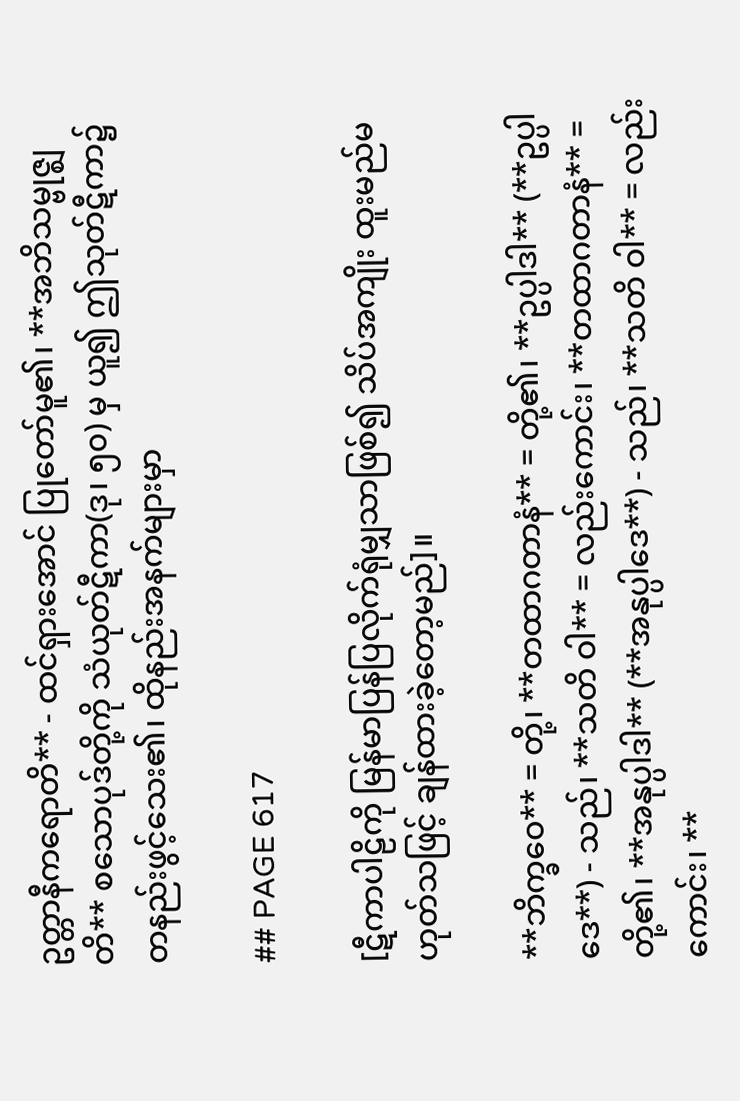ဥတ္တာနီကရောတိ** - ထင်ရှားအောင် ပြုတော်မူ၏၊ **အဘိသမ္ဗုဇ္ဈတိ** စသောပုဒ်တို့ကို သံယုတ်ဋီကာ(ဒု၊ ၅၀) မှ ယူ၍ ဤသုတ်ဋီကာ၌ တနည်းဖွင့်သေး၏၊ ထိုနည်းအနက်များမှာ

## PAGE 617

[ဋီကာပါဠိကို မြန်မာပြန်ပြလိုက်ရုံမျှသာဖြစ်၍ သိပ်အကျိုး ထူးမည်မဟုတ်သဖြင့် ချန်ထားခဲ့တော့မည်]။

**ဘိက္ခဝေ** = တို့၊ **တထာဂတာနံ** = တို့၏၊ **ဥပ္ပါဒါ** (**ဥပ္ပါဒေ**) - သည်၊ **သတိ ဝါ** = လည်းကောင်း၊ **တထာဂတာနံ** = တို့၏၊ **အနုပ္ပါဒါ** (**အနုပ္ပါဒေ**) - သည်၊ **သတိ ဝါ** = လည်းကောင်း၊ **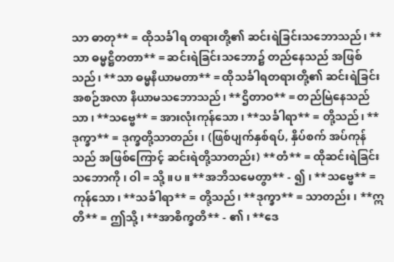သာ ဓာတု** = ထိုသင်္ခါရ တရားတို့၏ ဆင်းရဲခြင်းသဘောသည်၊ **သာ ဓမ္မဋ္ဌိတတာ** = ဆင်းရဲခြင်းသဘော၌ တည်နေသည် အဖြစ်သည်၊ **သာ ဓမ္မနိယာမတာ** = ထိုသင်္ခါရတရားတို့၏ ဆင်းရဲခြင်း အစဉ်အလာ နိယာမသဘောသည်၊ **ဌိတာဝ** = တည်မြဲနေသည်သာ၊ **သဗ္ဗေ** = အားလုံးကုန်သော၊ **သင်္ခါရာ** = တို့သည်၊ **ဒုက္ခာ** = ဒုက္ခတို့သာတည်း၊ (ဖြစ်ပျက်နှစ်ရပ်, နှိပ်စက် အပ်ကုန်သည် အဖြစ်ကြောင့် ဆင်းရဲတို့သာတည်း) **တံ** = ထိုဆင်းရဲခြင်းသဘောကို၊ ဝါ = သို့ ။ပ။ **အဘိသမေတွာ** - ၍၊ **သဗ္ဗေ** = ကုန်သော၊ **သင်္ခါရာ** = တို့သည်၊ **ဒုက္ခာ** = သာတည်း၊ **ဣတိ** = ဤသို့၊ **အာစိက္ခတိ** - ၏၊ **ဒေ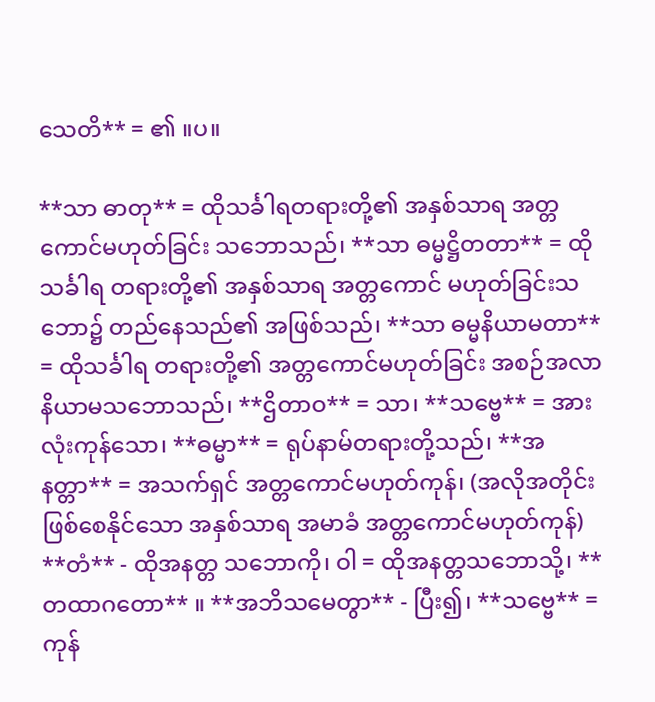သေတိ** = ၏ ။ပ။

**သာ ဓာတု** = ထိုသင်္ခါရတရားတို့၏ အနှစ်သာရ အတ္တကောင်မဟုတ်ခြင်း သဘောသည်၊ **သာ ဓမ္မဋ္ဌိတတာ** = ထိုသင်္ခါရ တရားတို့၏ အနှစ်သာရ အတ္တကောင် မဟုတ်ခြင်းသဘော၌ တည်နေသည်၏ အဖြစ်သည်၊ **သာ ဓမ္မနိယာမတာ** = ထိုသင်္ခါရ တရားတို့၏ အတ္တကောင်မဟုတ်ခြင်း အစဉ်အလာ နိယာမသဘောသည်၊ **ဌိတာဝ** = သာ၊ **သဗ္ဗေ** = အားလုံးကုန်သော၊ **ဓမ္မာ** = ရုပ်နာမ်တရားတို့သည်၊ **အနတ္တာ** = အသက်ရှင် အတ္တကောင်မဟုတ်ကုန်၊ (အလိုအတိုင်း ဖြစ်စေနိုင်သော အနှစ်သာရ အမာခံ အတ္တကောင်မဟုတ်ကုန်) **တံ** - ထိုအနတ္တ သဘောကို၊ ဝါ = ထိုအနတ္တသဘောသို့၊ **တထာဂတော** ။ **အဘိသမေတွာ** - ပြီး၍၊ **သဗ္ဗေ** = ကုန်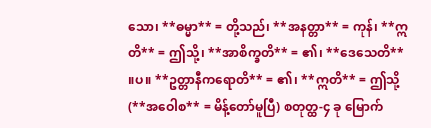သော၊ **ဓမ္မာ** = တို့သည်၊ **အနတ္တာ** = ကုန်၊ **ဣတိ** = ဤသို့၊ **အာစိက္ခတိ** = ၏၊ **ဒေသေတိ** ။ပ။ **ဥတ္တာနီကရောတိ** = ၏၊ **ဣတိ** = ဤသို့ (**အဝေါစ** = မိန့်တော်မူပြီ) စတုတ္ထ-၄ ခု မြောက်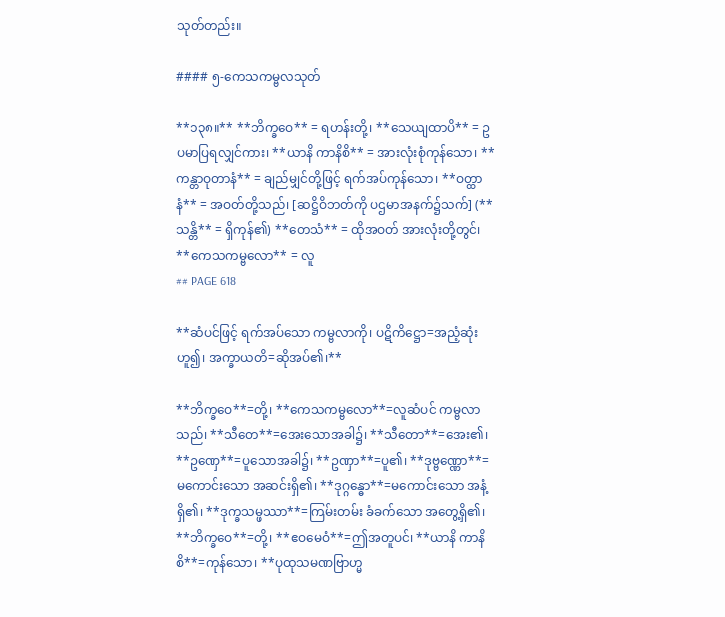သုတ်တည်း။

#### ၅-ကေသကမ္ဗလသုတ်

**၁၃၈။** **ဘိက္ခဝေ** = ရဟန်းတို့၊ **သေယျထာပိ** = ဥပမာပြရလျှင်ကား၊ **ယာနိ ကာနိစိ** = အားလုံးစုံကုန်သော၊ **ကန္တာဝုတာနံ** = ချည်မျှင်တို့ဖြင့် ရက်အပ်ကုန်သော၊ **ဝတ္ထာနံ** = အဝတ်တို့သည်၊ [ဆဋ္ဌိဝိဘတ်ကို ပဌမာအနက်၌သက်] (**သန္တိ** = ရှိကုန်၏) **တေသံ** = ထိုအဝတ် အားလုံးတို့တွင်၊ **ကေသကမ္ဗလော** = လူ
## PAGE 618

**ဆံပင်ဖြင့် ရက်အပ်သော ကမ္ဗလာကို၊ ပဋိကိဋ္ဌော=အညံ့ဆုံးဟူ၍၊ အက္ခာယတိ=ဆိုအပ်၏၊**

**ဘိက္ခဝေ**=တို့၊ **ကေသကမ္ဗလော**=လူဆံပင် ကမ္ဗလာသည်၊ **သီတေ**=အေးသောအခါ၌၊ **သီတော**=အေး၏၊ **ဥဏှေ**=ပူသောအခါ၌၊ **ဥဏှာ**=ပူ၏၊ **ဒုဗ္ဗဏ္ဏော**=မကောင်းသော အဆင်းရှိ၏၊ **ဒုဂ္ဂန္ဓော**=မကောင်းသော အနံ့ရှိ၏၊ **ဒုက္ခသမ္ဖဿာ**=ကြမ်းတမ်း ခံခက်သော အတွေ့ရှိ၏၊ **ဘိက္ခဝေ**=တို့၊ **ဧဝမေဝံ**=ဤအတူပင်၊ **ယာနိ ကာနိစိ**=ကုန်သော၊ **ပုထုသမဏဗြာဟ္မ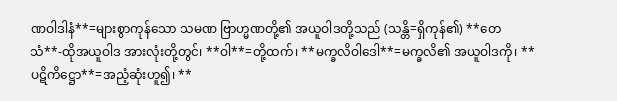ဏဝါဒါနံ**=များစွာကုန်သော သမဏ ဗြာဟ္မဏတို့၏ အယူဝါဒတို့သည် (သန္တိ=ရှိကုန်၏) **တေသံ**-ထိုအယူဝါဒ အားလုံးတို့တွင်၊ **ဝါ**=တို့ထက်၊ **မက္ခလိဝါဒေါ**=မက္ခလိ၏ အယူဝါဒကို၊ **ပဋိကိဋ္ဌော**=အညံ့ဆုံးဟူ၍၊ **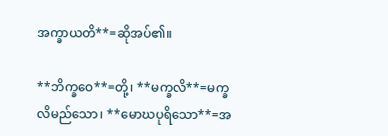အက္ခာယတိ**=ဆိုအပ်၏။

**ဘိက္ခဝေ**=တို့၊ **မက္ခလိ**=မက္ခလိမည်သော၊ **မောဃပုရိသော**=အ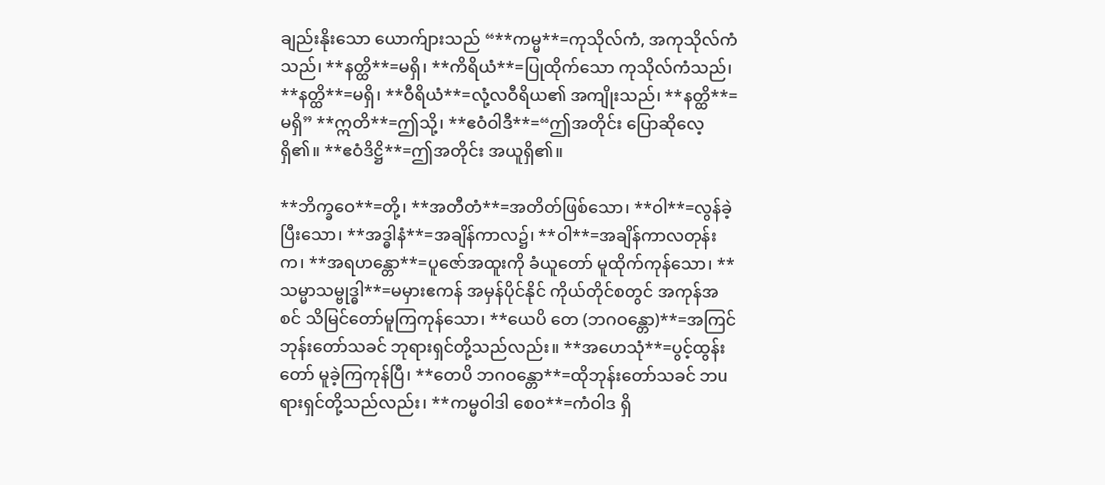ချည်းနိုးသော ယောက်ျားသည် “**ကမ္မ**=ကုသိုလ်ကံ, အကုသိုလ်ကံသည်၊ **နတ္ထိ**=မရှိ၊ **ကိရိယံ**=ပြုထိုက်သော ကုသိုလ်ကံသည်၊ **နတ္ထိ**=မရှိ၊ **ဝီရိယံ**=လုံ့လဝီရိယ၏ အကျိုးသည်၊ **နတ္ထိ**=မရှိ” **ဣတိ**=ဤသို့၊ **ဧဝံဝါဒီ**=“ဤအတိုင်း ပြောဆိုလေ့ရှိ၏။ **ဧဝံဒိဋ္ဌိ**=ဤအတိုင်း အယူရှိ၏။

**ဘိက္ခဝေ**=တို့၊ **အတီတံ**=အတိတ်ဖြစ်သော၊ **ဝါ**=လွန်ခဲ့ပြီးသော၊ **အဒ္ဓါနံ**=အချိန်ကာလ၌၊ **ဝါ**=အချိန်ကာလတုန်းက၊ **အရဟန္တော**=ပူဇော်အထူးကို ခံယူတော် မူထိုက်ကုန်သော၊ **သမ္မာသမ္ဗုဒ္ဓါ**=မမှားဧကန် အမှန်ပိုင်နိုင် ကိုယ်တိုင်စတွင် အကုန်အစင် သိမြင်တော်မူကြကုန်သော၊ **ယေပိ တေ (ဘဂဝန္တော)**=အကြင်ဘုန်းတော်သခင် ဘုရားရှင်တို့သည်လည်း။ **အဟေသုံ**=ပွင့်ထွန်းတော် မူခဲ့ကြကုန်ပြီ၊ **တေပိ ဘဂဝန္တော**=ထိုဘုန်းတော်သခင် ဘuရားရှင်တို့သည်လည်း၊ **ကမ္မဝါဒါ စေဝ**=ကံဝါဒ ရှိ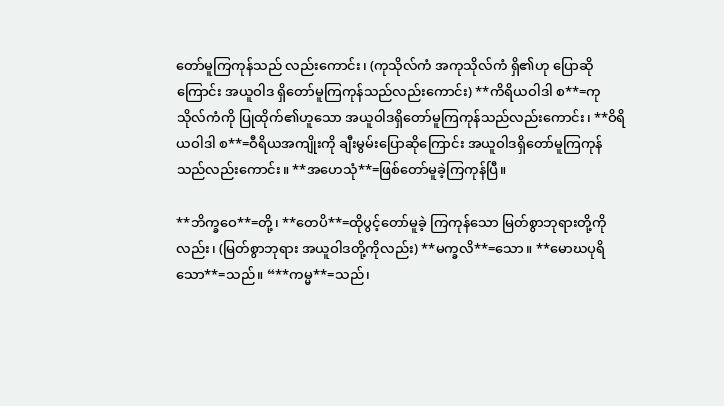တော်မူကြကုန်သည် လည်းကောင်း၊ (ကုသိုလ်ကံ အကုသိုလ်ကံ ရှိ၏ဟု ပြောဆိုကြောင်း အယူဝါဒ ရှိတော်မူကြကုန်သည်လည်းကောင်း) **ကိရိယဝါဒါ စ**=ကုသိုလ်ကံကို ပြုထိုက်၏ဟူသော အယူဝါဒရှိတော်မူကြကုန်သည်လည်းကောင်း၊ **ဝိရိယဝါဒါ စ**=ဝီရိယအကျိုးကို ချီးမွမ်းပြောဆိုကြောင်း အယူဝါဒရှိတော်မူကြကုန်သည်လည်းကောင်း။ **အဟေသုံ**=ဖြစ်တော်မူခဲ့ကြကုန်ပြီ။

**ဘိက္ခဝေ**=တို့၊ **တေပိ**=ထိုပွင့်တော်မူခဲ့ ကြကုန်သော မြတ်စွာဘုရားတို့ကိုလည်း၊ (မြတ်စွာဘုရား အယူဝါဒတို့ကိုလည်း) **မက္ခလိ**=သော။ **မောဃပုရိသော**=သည်။ “**ကမ္မ**=သည်၊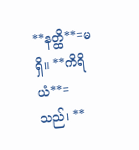**နတ္ထိ**=မရှိ။ **ကိရိယံ**=သည်၊ **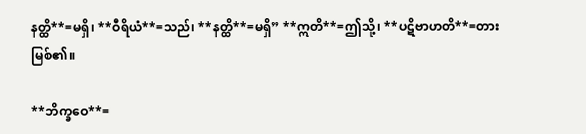နတ္ထိ**=မရှိ၊ **ဝီရိယံ**=သည်၊ **နတ္ထိ**=မရှိ” **ဣတိ**=ဤသို့၊ **ပဋိဗာဟတိ**=တားမြစ်၏။

**ဘိက္ခဝေ**=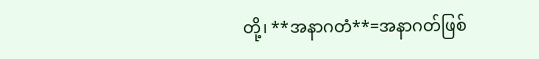တို့၊ **အနာဂတံ**=အနာဂတ်ဖြစ်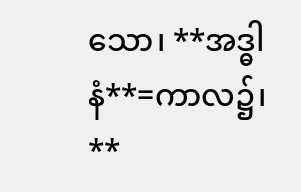သော၊ **အဒ္ဓါနံ**=ကာလ၌၊ **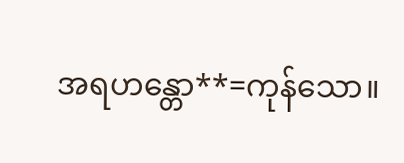အရဟန္တော**=ကုန်သော။